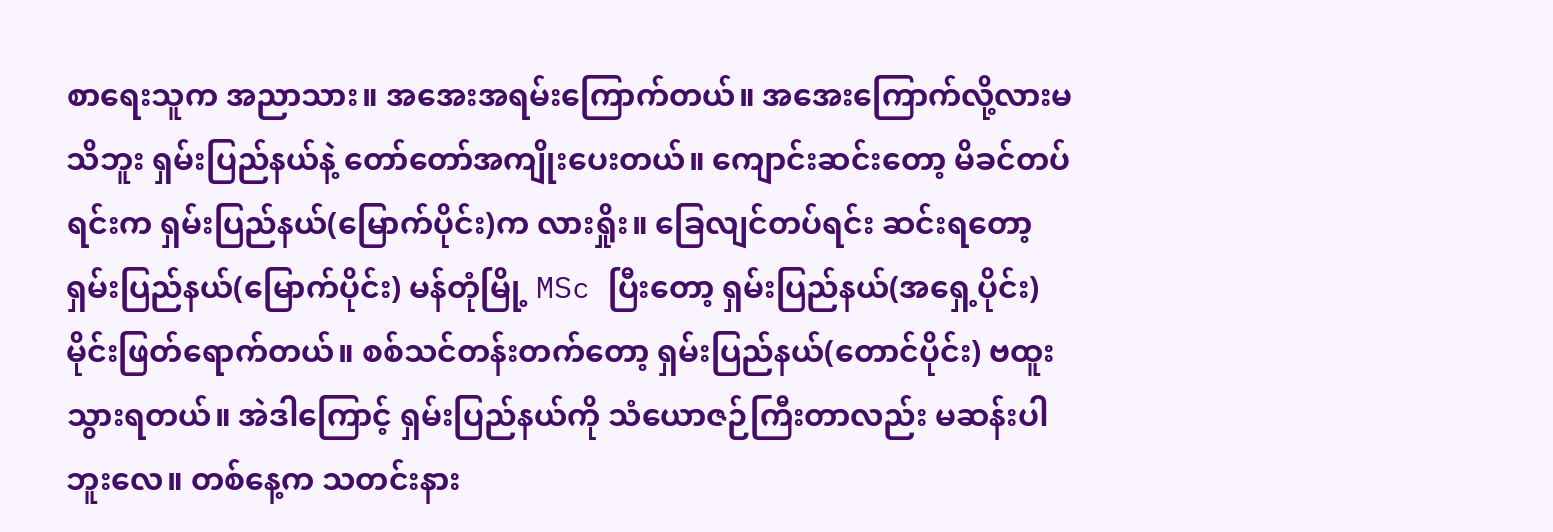စာရေးသူက အညာသား။ အအေးအရမ်းကြောက်တယ်။ အအေးကြောက်လို့လားမသိဘူး ရှမ်းပြည်နယ်နဲ့ တော်တော်အကျိုးပေးတယ်။ ကျောင်းဆင်းတော့ မိခင်တပ်ရင်းက ရှမ်းပြည်နယ်(မြောက်ပိုင်း)က လားရှိုး။ ခြေလျင်တပ်ရင်း ဆင်းရတော့ ရှမ်းပြည်နယ်(မြောက်ပိုင်း) မန်တုံမြို့ MSc ပြီးတော့ ရှမ်းပြည်နယ်(အရှေ့ပိုင်း) မိုင်းဖြတ်ရောက်တယ်။ စစ်သင်တန်းတက်တော့ ရှမ်းပြည်နယ်(တောင်ပိုင်း) ဗထူးသွားရတယ်။ အဲဒါကြောင့် ရှမ်းပြည်နယ်ကို သံယောဇဉ်ကြီးတာလည်း မဆန်းပါဘူးလေ။ တစ်နေ့က သတင်းနား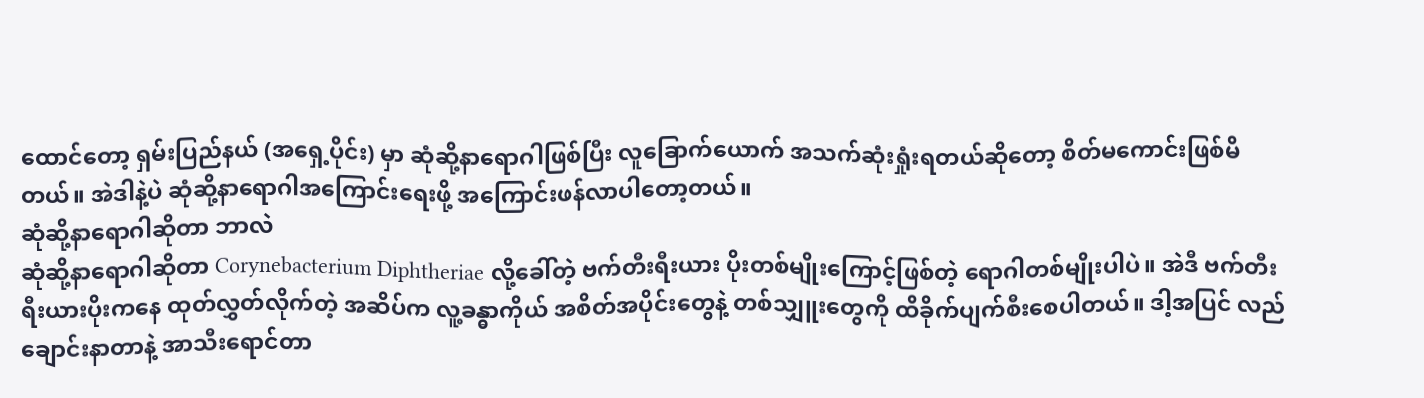ထောင်တော့ ရှမ်းပြည်နယ် (အရှေ့ပိုင်း) မှာ ဆုံဆို့နာရောဂါဖြစ်ပြီး လူခြောက်ယောက် အသက်ဆုံးရှုံးရတယ်ဆိုတော့ စိတ်မကောင်းဖြစ်မိတယ်။ အဲဒါနဲ့ပဲ ဆုံဆို့နာရောဂါအကြောင်းရေးဖို့ အကြောင်းဖန်လာပါတော့တယ်။
ဆုံဆို့နာရောဂါဆိုတာ ဘာလဲ
ဆုံဆို့နာရောဂါဆိုတာ Corynebacterium Diphtheriae လို့ခေါ်တဲ့ ဗက်တီးရီးယား ပိုးတစ်မျိုးကြောင့်ဖြစ်တဲ့ ရောဂါတစ်မျိုးပါပဲ။ အဲဒီ ဗက်တီးရီးယားပိုးကနေ ထုတ်လွှတ်လိုက်တဲ့ အဆိပ်က လူ့ခန္ဓာကိုယ် အစိတ်အပိုင်းတွေနဲ့ တစ်သျှူးတွေကို ထိခိုက်ပျက်စီးစေပါတယ်။ ဒါ့အပြင် လည်ချောင်းနာတာနဲ့ အာသီးရောင်တာ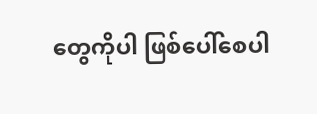တွေကိုပါ ဖြစ်ပေါ်စေပါ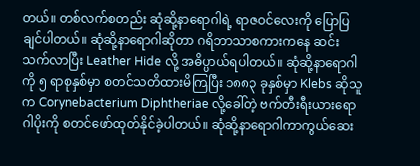တယ်။ တစ်လက်စတည်း ဆုံဆို့နာရောဂါရဲ့ ရာဇဝင်လေးကို ပြောပြချင်ပါတယ်။ ဆုံဆို့နာရောဂါဆိုတာ ဂရိဘာသာစကားကနေ ဆင်းသက်လာပြီး Leather Hide လို့ အဓိပ္ပာယ်ရပါတယ်။ ဆုံဆို့နာရောဂါကို ၅ ရာစုနှစ်မှာ စတင်သတိထားမိကြပြီး ၁၈၈၃ ခုနှစ်မှာ Klebs ဆိုသူက Corynebacterium Diphtheriae လို့ခေါ်တဲ့ ဗက်တီးရီးယားရောဂါပိုးကို စတင်ဖော်ထုတ်နိုင်ခဲ့ပါတယ်။ ဆုံဆို့နာရောဂါကာကွယ်ဆေး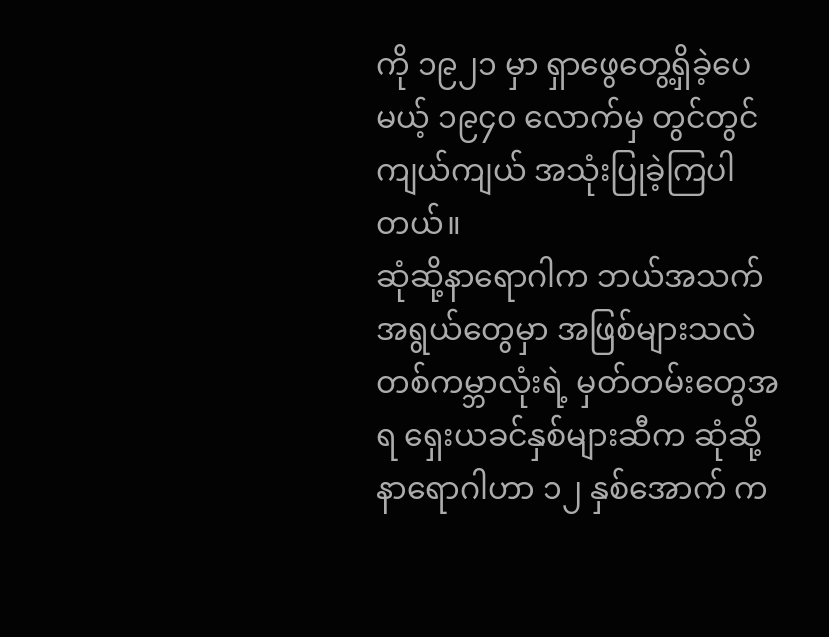ကို ၁၉၂၁ မှာ ရှာဖွေတွေ့ရှိခဲ့ပေမယ့် ၁၉၄၀ လောက်မှ တွင်တွင်ကျယ်ကျယ် အသုံးပြုခဲ့ကြပါတယ်။
ဆုံဆို့နာရောဂါက ဘယ်အသက်အရွယ်တွေမှာ အဖြစ်များသလဲ
တစ်ကမ္ဘာလုံးရဲ့ မှတ်တမ်းတွေအရ ရှေးယခင်နှစ်များဆီက ဆုံဆို့နာရောဂါဟာ ၁၂ နှစ်အောက် က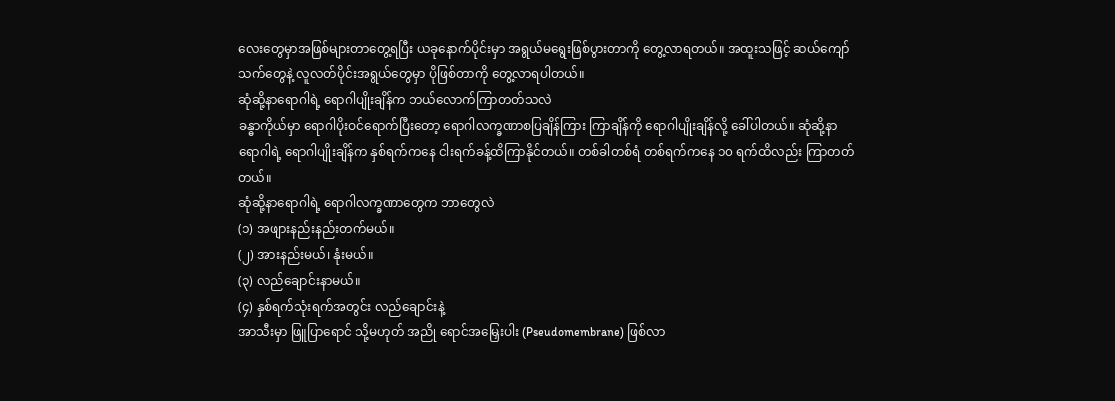လေးတွေမှာအဖြစ်များတာတွေ့ရပြီး ယခုနောက်ပိုင်းမှာ အရွယ်မရွေးဖြစ်ပွားတာကို တွေ့လာရတယ်။ အထူးသဖြင့် ဆယ်ကျော်သက်တွေနဲ့ လူလတ်ပိုင်းအရွယ်တွေမှာ ပိုဖြစ်တာကို တွေ့လာရပါတယ်။
ဆုံဆို့နာရောဂါရဲ့ ရောဂါပျိုးချိန်က ဘယ်လောက်ကြာတတ်သလဲ
ခန္ဓာကိုယ်မှာ ရောဂါပိုးဝင်ရောက်ပြီးတော့ ရောဂါလက္ခဏာစပြချိန်ကြား ကြာချိန်ကို ရောဂါပျိုးချိန်လို့ ခေါ်ပါတယ်။ ဆုံဆို့နာရောဂါရဲ့ ရောဂါပျိုးချိန်က နှစ်ရက်ကနေ ငါးရက်ခန့်ထိကြာနိုင်တယ်။ တစ်ခါတစ်ရံ တစ်ရက်ကနေ ၁၀ ရက်ထိလည်း ကြာတတ်တယ်။
ဆုံဆို့နာရောဂါရဲ့ ရောဂါလက္ခဏာတွေက ဘာတွေလဲ
(၁) အဖျားနည်းနည်းတက်မယ်။
(၂) အားနည်းမယ်၊ နုံးမယ်။
(၃) လည်ချောင်းနာမယ်။
(၄) နှစ်ရက်သုံးရက်အတွင်း လည်ချောင်းနဲ့
အာသီးမှာ ဖြူပြာရောင် သို့မဟုတ် အညို ရောင်အမြှေးပါး (Pseudomembrane) ဖြစ်လာ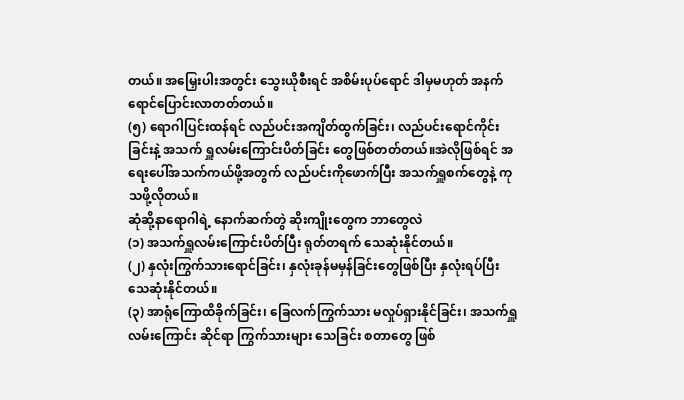တယ်။ အမြှေးပါးအတွင်း သွေးယိုစီးရင် အစိမ်းပုပ်ရောင် ဒါမှမဟုတ် အနက် ရောင်ပြောင်းလာတတ်တယ်။
(၅) ရောဂါပြင်းထန်ရင် လည်ပင်းအကျိတ်ထွက်ခြင်း၊ လည်ပင်းရောင်ကိုင်းခြင်းနဲ့ အသက် ရှူလမ်းကြောင်းပိတ်ခြင်း တွေဖြစ်တတ်တယ်။အဲလိုဖြစ်ရင် အရေးပေါ်အသက်ကယ်ဖို့အတွက် လည်ပင်းကိုဖောက်ပြီး အသက်ရှူစက်တွေနဲ့ ကုသဖို့လိုတယ်။
ဆုံဆို့နာရောဂါရဲ့ နောက်ဆက်တွဲ ဆိုးကျိုးတွေက ဘာတွေလဲ
(၁) အသက်ရှူလမ်းကြောင်းပိတ်ပြီး ရုတ်တရက် သေဆုံးနိုင်တယ်။
(၂) နှလုံးကြွက်သားရောင်ခြင်း၊ နှလုံးခုန်မမှန်ခြင်းတွေဖြစ်ပြီး နှလုံးရပ်ပြီး သေဆုံးနိုင်တယ်။
(၃) အာရုံကြောထိခိုက်ခြင်း၊ ခြေလက်ကြွက်သား မလှုပ်ရှားနိုင်ခြင်း၊ အသက်ရှူလမ်းကြောင်း ဆိုင်ရာ ကြွက်သားများ သေခြင်း စတာတွေ ဖြစ်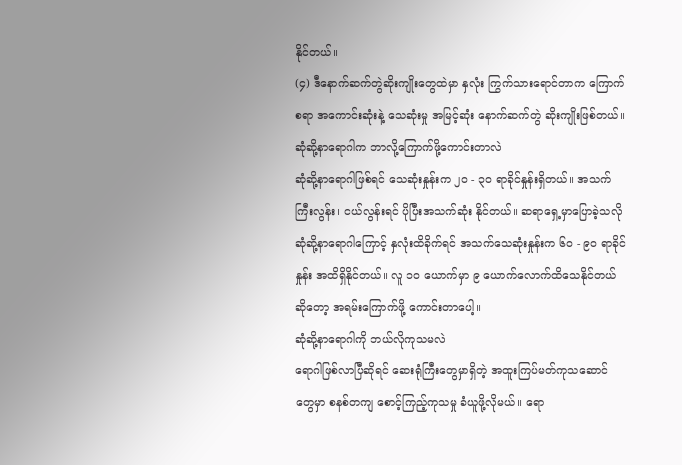နိုင်တယ်။
(၄) ဒီနောက်ဆက်တွဲဆိုးကျိုးတွေထဲမှာ နှလုံး ကြွက်သားရောင်တာက ကြောက်စရာ အကောင်းဆုံးနဲ့ သေဆုံးမှု အမြင့်ဆုံး နောက်ဆက်တွဲ ဆိုးကျိုးဖြစ်တယ်။
ဆုံဆို့နာရောဂါက ဘာလို့ကြောက်ဖို့ကောင်းတာလဲ
ဆုံဆို့နာရောဂါဖြစ်ရင် သေဆုံးနှုန်းက ၂၀ - ၃၀ ရာခိုင်နှုန်းရှိတယ်။ အသက်ကြီးလွန်း၊ ငယ်လွန်းရင် ပိုပြီးအသက်ဆုံး နိုင်တယ်။ ဆရာရှေ့မှာပြောခဲ့သလို ဆုံဆို့နာရောဂါကြောင့် နှလုံးထိခိုက်ရင် အသက်သေဆုံးနှုန်းက ၆၀ - ၉၀ ရာခိုင်နှုန်း အထိရှိနိုင်တယ်။ လူ ၁၀ ယောက်မှာ ၉ ယောက်လောက်ထိသေနိုင်တယ်ဆိုတော့ အရမ်းကြောက်ဖို့ ကောင်းတာပေါ့။
ဆုံဆို့နာရောဂါကို ဘယ်လိုကုသမလဲ
ရောဂါဖြစ်လာပြီဆိုရင် ဆေးရုံကြီးတွေမှာရှိတဲ့ အထူးကြပ်မတ်ကုသဆောင်တွေမှာ စနစ်တကျ စောင့်ကြည့်ကုသမှု ခံယူဖို့လိုမယ်။ ရော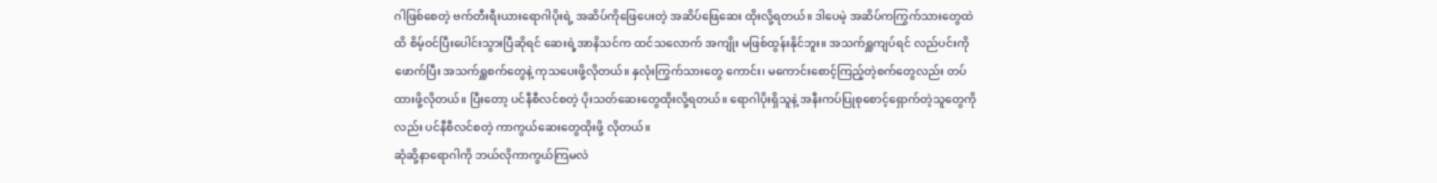ဂါဖြစ်စေတဲ့ ဗက်တီးရီးယားရောဂါပိုးရဲ့ အဆိပ်ကိုဖြေပေးတဲ့ အဆိပ်ဖြေဆေး ထိုးလို့ရတယ်။ ဒါပေမဲ့ အဆိပ်ကကြွက်သားတွေထဲထိ စိမ့်ဝင်ပြီးပေါင်းသွားပြီဆိုရင် ဆေးရဲ့အာနိသင်က ထင်သလောက် အကျိုး မဖြစ်ထွန်းနိုင်ဘူး။ အသက်ရှူကျပ်ရင် လည်ပင်းကိုဖောက်ပြီး အသက်ရှူစက်တွေနဲ့ ကုသပေးဖို့လိုတယ်။ နှလုံးကြွက်သားတွေ ကောင်း၊ မကောင်းစောင့်ကြည့်တဲ့စက်တွေလည်း တပ်ထားဖို့လိုတယ်။ ပြီးတော့ ပင်နီစီလင်စတဲ့ ပိုးသတ်ဆေးတွေထိုးလို့ရတယ်။ ရောဂါပိုးရှိသူနဲ့ အနီးကပ်ပြုစုစောင့်ရှောက်တဲ့သူတွေကိုလည်း ပင်နီစီလင်စတဲ့ ကာကွယ်ဆေးတွေထိုးဖို့ လိုတယ်။
ဆုံဆို့နာရောဂါကို ဘယ်လိုကာကွယ်ကြမလဲ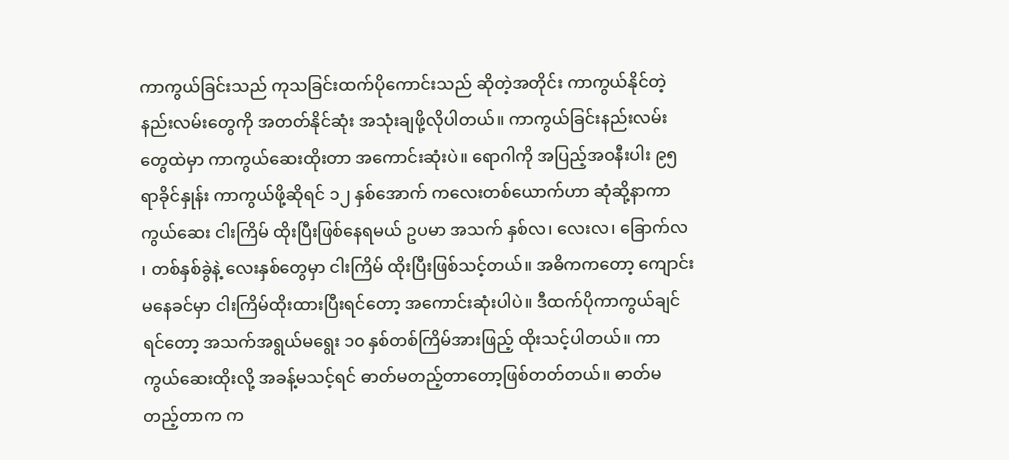ကာကွယ်ခြင်းသည် ကုသခြင်းထက်ပိုကောင်းသည် ဆိုတဲ့အတိုင်း ကာကွယ်နိုင်တဲ့ နည်းလမ်းတွေကို အတတ်နိုင်ဆုံး အသုံးချဖို့လိုပါတယ်။ ကာကွယ်ခြင်းနည်းလမ်းတွေထဲမှာ ကာကွယ်ဆေးထိုးတာ အကောင်းဆုံးပဲ။ ရောဂါကို အပြည့်အဝနီးပါး ၉၅ ရာခိုင်နှုန်း ကာကွယ်ဖို့ဆိုရင် ၁၂ နှစ်အောက် ကလေးတစ်ယောက်ဟာ ဆုံဆို့နာကာကွယ်ဆေး ငါးကြိမ် ထိုးပြီးဖြစ်နေရမယ် ဥပမာ အသက် နှစ်လ၊ လေးလ၊ ခြောက်လ ၊ တစ်နှစ်ခွဲနဲ့ လေးနှစ်တွေမှာ ငါးကြိမ် ထိုးပြီးဖြစ်သင့်တယ်။ အဓိကကတော့ ကျောင်းမနေခင်မှာ ငါးကြိမ်ထိုးထားပြီးရင်တော့ အကောင်းဆုံးပါပဲ။ ဒီထက်ပိုကာကွယ်ချင်ရင်တော့ အသက်အရွယ်မရွေး ၁၀ နှစ်တစ်ကြိမ်အားဖြည့် ထိုးသင့်ပါတယ်။ ကာကွယ်ဆေးထိုးလို့ အခန့်မသင့်ရင် ဓာတ်မတည့်တာတော့ဖြစ်တတ်တယ်။ ဓာတ်မတည့်တာက က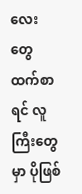လေးတွေထက်စာရင် လူကြီးတွေမှာ ပိုဖြစ်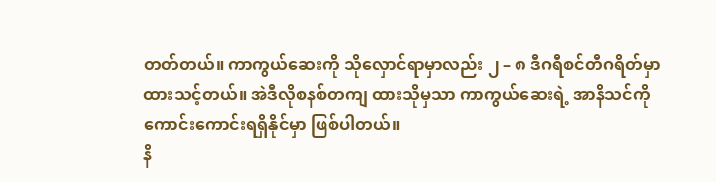တတ်တယ်။ ကာကွယ်ဆေးကို သိုလှောင်ရာမှာလည်း ၂ – ၈ ဒီဂရီစင်တီဂရိတ်မှာ ထားသင့်တယ်။ အဲဒီလိုစနစ်တကျ ထားသိုမှသာ ကာကွယ်ဆေးရဲ့ အာနိသင်ကို ကောင်းကောင်းရရှိနိုင်မှာ ဖြစ်ပါတယ်။
နိ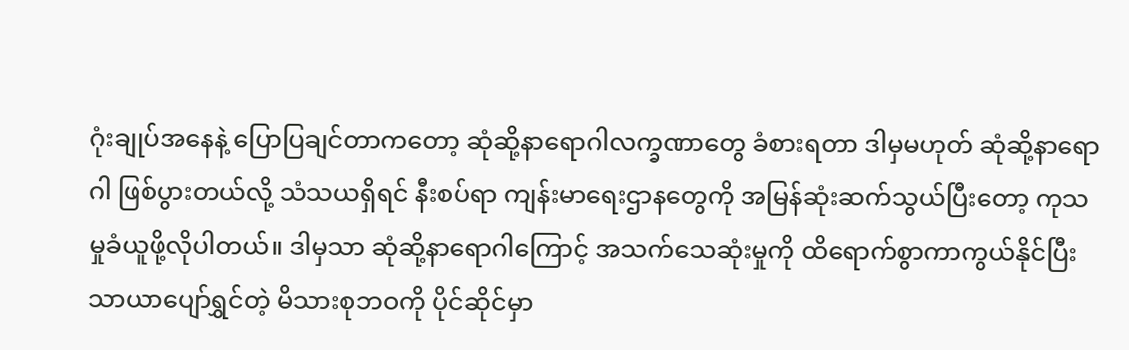ဂုံးချုပ်အနေနဲ့ ပြောပြချင်တာကတော့ ဆုံဆို့နာရောဂါလက္ခဏာတွေ ခံစားရတာ ဒါမှမဟုတ် ဆုံဆို့နာရောဂါ ဖြစ်ပွားတယ်လို့ သံသယရှိရင် နီးစပ်ရာ ကျန်းမာရေးဌာနတွေကို အမြန်ဆုံးဆက်သွယ်ပြီးတော့ ကုသမှုခံယူဖို့လိုပါတယ်။ ဒါမှသာ ဆုံဆို့နာရောဂါကြောင့် အသက်သေဆုံးမှုကို ထိရောက်စွာကာကွယ်နိုင်ပြီး သာယာပျော်ရွှင်တဲ့ မိသားစုဘဝကို ပိုင်ဆိုင်မှာ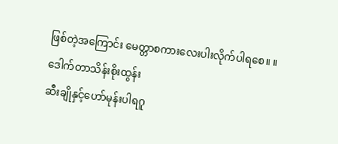ဖြစ်တဲ့အကြောင်း မေတ္တာစကားလေးပါးလိုက်ပါရစေ။ ။
ဒေါက်တာသိန်းစိုးထွန်း
ဆီးချိုနှင့်ဟော်မုန်းပါရဂူ